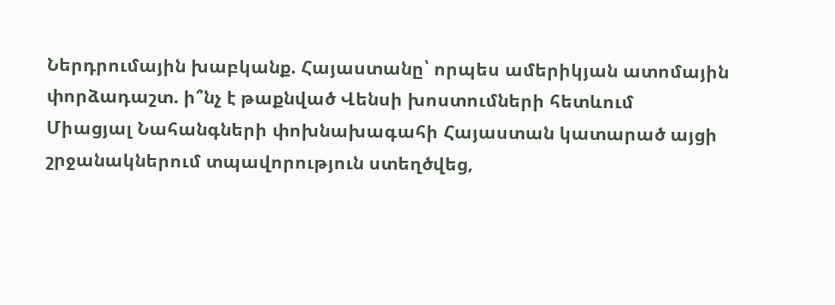Ներդրումային խաբկանք. Հայաստանը՝ որպես ամերիկյան ատոմային փորձադաշտ. ի՞նչ է թաքնված Վենսի խոստումների հետևում
Միացյալ Նահանգների փոխնախագահի Հայաստան կատարած այցի շրջանակներում տպավորություն ստեղծվեց,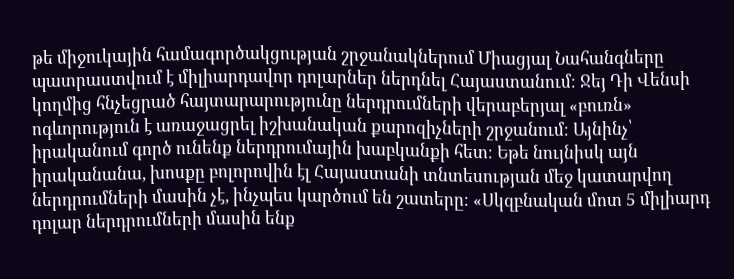թե միջուկային համագործակցության շրջանակներում Միացյալ Նահանգները պատրաստվում է միլիարդավոր դոլարներ ներդնել Հայաստանում։ Ջեյ Դի Վենսի կողմից հնչեցրած հայտարարությունը ներդրումների վերաբերյալ «բուռն» ոգևորություն է առաջացրել իշխանական քարոզիչների շրջանում։ Այնինչ՝ իրականում գործ ունենք ներդրումային խաբկանքի հետ։ Եթե նույնիսկ այն իրականանա, խոսքը բոլորովին էլ Հայաստանի տնտեսության մեջ կատարվող ներդրումների մասին չէ, ինչպես կարծում են շատերը։ «Սկզբնական մոտ 5 միլիարդ դոլար ներդրումների մասին ենք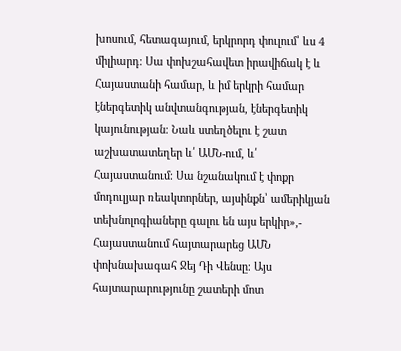խոսում, հետագայում, երկրորդ փուլում՝ ևս 4 միլիարդ։ Սա փոխշահավետ իրավիճակ է և Հայաստանի համար, և իմ երկրի համար էներգետիկ անվտանգության, էներգետիկ կայունության։ Նաև ստեղծելու է շատ աշխատատեղեր և՛ ԱՄՆ-ում, և՛ Հայաստանում։ Սա նշանակում է փոքր մոդուլյար ռեակտորներ, այսինքն՝ ամերիկյան տեխնոլոգիաները գալու են այս երկիր»,- Հայաստանում հայտարարեց ԱՄՆ փոխնախագահ Ջեյ Դի Վենսը։ Այս հայտարարությունը շատերի մոտ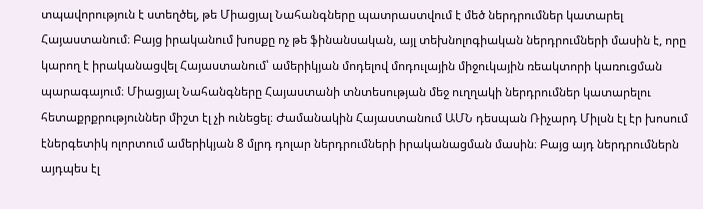տպավորություն է ստեղծել, թե Միացյալ Նահանգները պատրաստվում է մեծ ներդրումներ կատարել Հայաստանում։ Բայց իրականում խոսքը ոչ թե ֆինանսական, այլ տեխնոլոգիական ներդրումների մասին է, որը կարող է իրականացվել Հայաստանում՝ ամերիկյան մոդելով մոդուլային միջուկային ռեակտորի կառուցման պարագայում։ Միացյալ Նահանգները Հայաստանի տնտեսության մեջ ուղղակի ներդրումներ կատարելու հետաքրքրություններ միշտ էլ չի ունեցել։ Ժամանակին Հայաստանում ԱՄՆ դեսպան Ռիչարդ Միլսն էլ էր խոսում էներգետիկ ոլորտում ամերիկյան 8 մլրդ դոլար ներդրումների իրականացման մասին։ Բայց այդ ներդրումներն այդպես էլ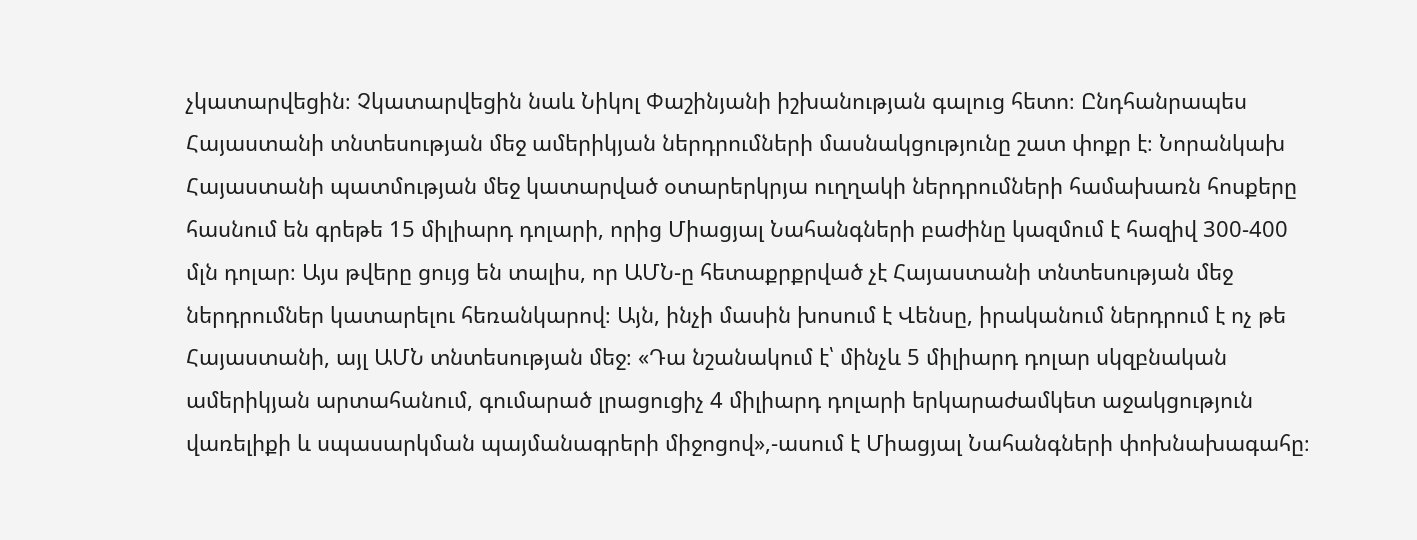չկատարվեցին։ Չկատարվեցին նաև Նիկոլ Փաշինյանի իշխանության գալուց հետո։ Ընդհանրապես Հայաստանի տնտեսության մեջ ամերիկյան ներդրումների մասնակցությունը շատ փոքր է։ Նորանկախ Հայաստանի պատմության մեջ կատարված օտարերկրյա ուղղակի ներդրումների համախառն հոսքերը հասնում են գրեթե 15 միլիարդ դոլարի, որից Միացյալ Նահանգների բաժինը կազմում է հազիվ 300-400 մլն դոլար։ Այս թվերը ցույց են տալիս, որ ԱՄՆ-ը հետաքրքրված չէ Հայաստանի տնտեսության մեջ ներդրումներ կատարելու հեռանկարով։ Այն, ինչի մասին խոսում է Վենսը, իրականում ներդրում է ոչ թե Հայաստանի, այլ ԱՄՆ տնտեսության մեջ։ «Դա նշանակում է՝ մինչև 5 միլիարդ դոլար սկզբնական ամերիկյան արտահանում, գումարած լրացուցիչ 4 միլիարդ դոլարի երկարաժամկետ աջակցություն վառելիքի և սպասարկման պայմանագրերի միջոցով»,-ասում է Միացյալ Նահանգների փոխնախագահը։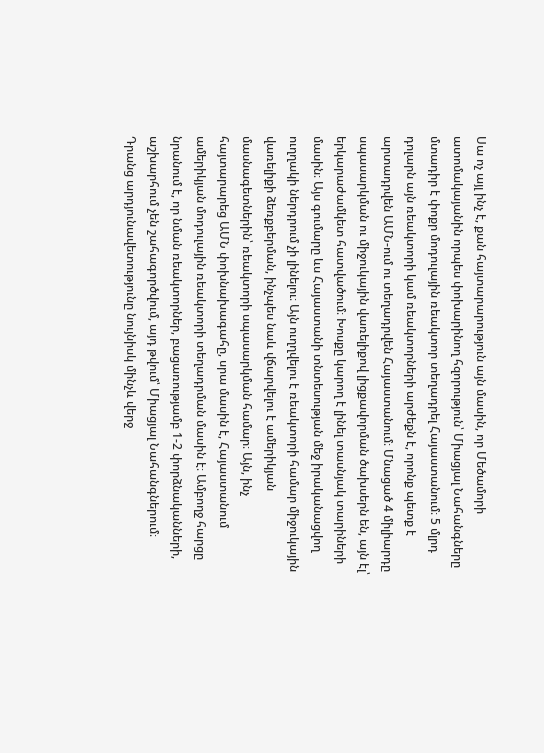Սա ոչ այլ ինչ է, քան հայտարարություն այն մասին, որ Մեծամորի ատոմակայանին որպես փոխարինող հզորություն՝ Միացյալ Նահանգները մտադիր է փոքր մոդուլային ռեակտոր տեղադրել Հայաստանում։ 5 մլրդ դոլարն այն ռեակտորի կամ ռեակտորների արժեքն է, որոնք պետք է արտադրվեն ԱՄՆ-ում ու տեղադրվեն Հայաստանում։ Մնացած 4 միլիարդը սպասարկման ու միջուկային վառելիքով լիցքավորման ծախսերն են, այն էլ՝ երկարաժամկետ հատվածում։ Խոսքը կարող է լինել տասնյակ տարիների մասին։ Այս գումարը ևս Հայաստանի տնտեսության մեջ իրականացվող ուղղակի ներդրում չի լինելու։ Այն ուղղվելու է ռեակտորի համար միջուկային վառելիքի ձեռքբերման, ինչպես նաև վճարվելու է ամերիկյան մասնագետներին՝ ռեակտորի սպասարկման համար։ Այն, ինչ հայտարարեց ԱՄՆ փոխնախագահը, սրա մասին է, Հայաստանում ամերիկյան մոդուլային ռեակտորի տեղադրման մասին է։ Ամբողջ հարցը նրանում է, որ նման ռեակտորներ, բացառությամբ 1-2 փորձնականների, աշխարհում չեն շահագործվում, այդ թվում՝ Միացյալ Նահանգներում։ Դրանց արդյունավետությունը նույնիսկ մինչև վերջ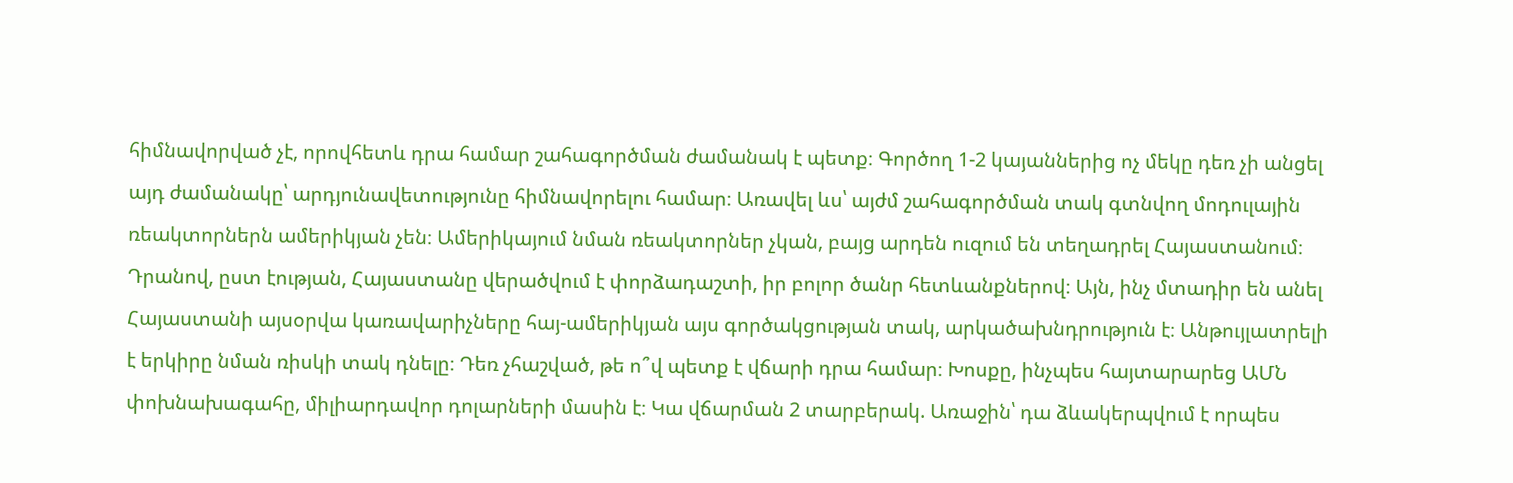հիմնավորված չէ, որովհետև դրա համար շահագործման ժամանակ է պետք։ Գործող 1-2 կայաններից ոչ մեկը դեռ չի անցել այդ ժամանակը՝ արդյունավետությունը հիմնավորելու համար։ Առավել ևս՝ այժմ շահագործման տակ գտնվող մոդուլային ռեակտորներն ամերիկյան չեն։ Ամերիկայում նման ռեակտորներ չկան, բայց արդեն ուզում են տեղադրել Հայաստանում։ Դրանով, ըստ էության, Հայաստանը վերածվում է փորձադաշտի, իր բոլոր ծանր հետևանքներով։ Այն, ինչ մտադիր են անել Հայաստանի այսօրվա կառավարիչները հայ-ամերիկյան այս գործակցության տակ, արկածախնդրություն է։ Անթույլատրելի է երկիրը նման ռիսկի տակ դնելը։ Դեռ չհաշված, թե ո՞վ պետք է վճարի դրա համար։ Խոսքը, ինչպես հայտարարեց ԱՄՆ փոխնախագահը, միլիարդավոր դոլարների մասին է։ Կա վճարման 2 տարբերակ. Առաջին՝ դա ձևակերպվում է որպես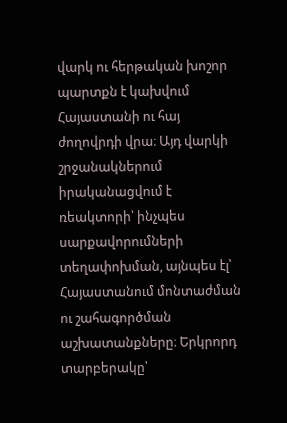վարկ ու հերթական խոշոր պարտքն է կախվում Հայաստանի ու հայ ժողովրդի վրա։ Այդ վարկի շրջանակներում իրականացվում է ռեակտորի՝ ինչպես սարքավորումների տեղափոխման, այնպես էլ՝ Հայաստանում մոնտաժման ու շահագործման աշխատանքները։ Երկրորդ տարբերակը՝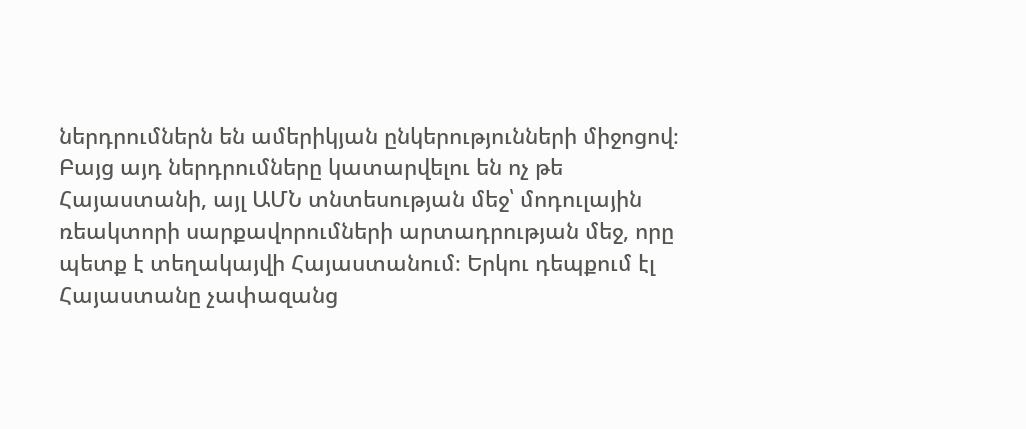ներդրումներն են ամերիկյան ընկերությունների միջոցով։ Բայց այդ ներդրումները կատարվելու են ոչ թե Հայաստանի, այլ ԱՄՆ տնտեսության մեջ՝ մոդուլային ռեակտորի սարքավորումների արտադրության մեջ, որը պետք է տեղակայվի Հայաստանում։ Երկու դեպքում էլ Հայաստանը չափազանց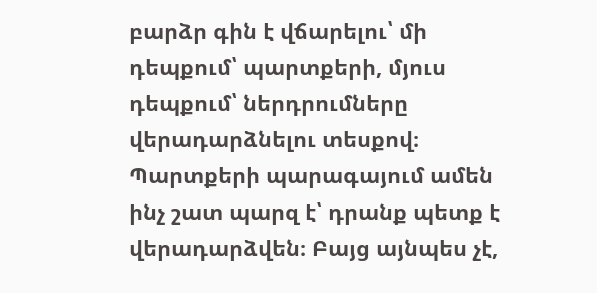բարձր գին է վճարելու՝ մի դեպքում՝ պարտքերի, մյուս դեպքում՝ ներդրումները վերադարձնելու տեսքով։ Պարտքերի պարագայում ամեն ինչ շատ պարզ է՝ դրանք պետք է վերադարձվեն։ Բայց այնպես չէ,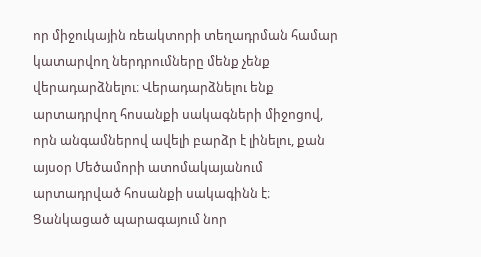որ միջուկային ռեակտորի տեղադրման համար կատարվող ներդրումները մենք չենք վերադարձնելու։ Վերադարձնելու ենք արտադրվող հոսանքի սակագների միջոցով, որն անգամներով ավելի բարձր է լինելու, քան այսօր Մեծամորի ատոմակայանում արտադրված հոսանքի սակագինն է։ Ցանկացած պարագայում նոր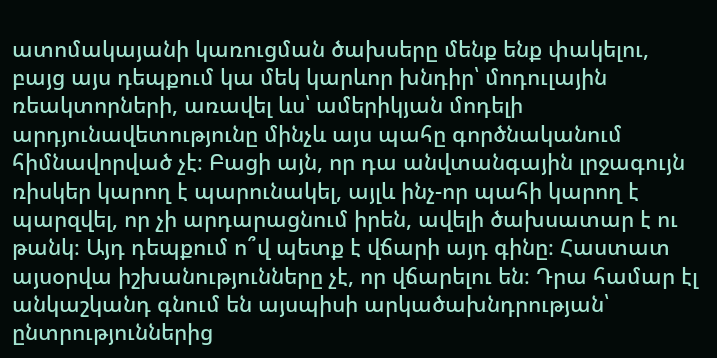ատոմակայանի կառուցման ծախսերը մենք ենք փակելու, բայց այս դեպքում կա մեկ կարևոր խնդիր՝ մոդուլային ռեակտորների, առավել ևս՝ ամերիկյան մոդելի արդյունավետությունը մինչև այս պահը գործնականում հիմնավորված չէ։ Բացի այն, որ դա անվտանգային լրջագույն ռիսկեր կարող է պարունակել, այլև ինչ-որ պահի կարող է պարզվել, որ չի արդարացնում իրեն, ավելի ծախսատար է ու թանկ։ Այդ դեպքում ո՞վ պետք է վճարի այդ գինը։ Հաստատ այսօրվա իշխանությունները չէ, որ վճարելու են։ Դրա համար էլ անկաշկանդ գնում են այսպիսի արկածախնդրության՝ ընտրություններից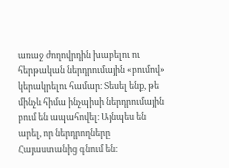առաջ ժողովրդին խաբելու ու հերթական ներդրումային «բումով» կերակրելու համար։ Տեսել ենք, թե մինչև հիմա ինչպիսի ներդրումային բում են ապահովել։ Այնպես են արել, որ ներդրողները Հայաստանից գնում են։